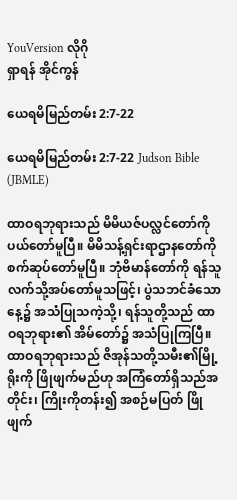YouVersion လိုဂို
ရှာရန် အိုင်ကွန်

ယေရမိမြည်တမ်း 2:7-22

ယေရမိမြည်တမ်း 2:7-22 Judson Bible (JBMLE)

ထာဝရဘုရားသည် မိမိယဇ်ပလ္လင်တော်ကို ပယ်တော်မူပြီ။ မိမိသန့်ရှင်းရာဌာနတော်ကို စက်ဆုပ်တော်မူပြီ။ ဘုံဗိမာန်တော်ကို ရန်သူလက်သို့အပ်တော်မူသဖြင့်၊ ပွဲသဘင်ခံသောနေ့၌ အသံပြုသကဲ့သို့၊ ရန်သူတို့သည် ထာဝရဘုရား၏ အိမ်တော်၌ အသံပြုကြပြီ။ ထာဝရဘုရားသည် ဇိအုန်သတို့သမီး၏မြို့ရိုးကို ဖြိုဖျက်မည်ဟု အကြံတော်ရှိသည်အတိုင်း၊ ကြိုးကိုတန်း၍ အစဉ်မပြတ် ဖြိုဖျက်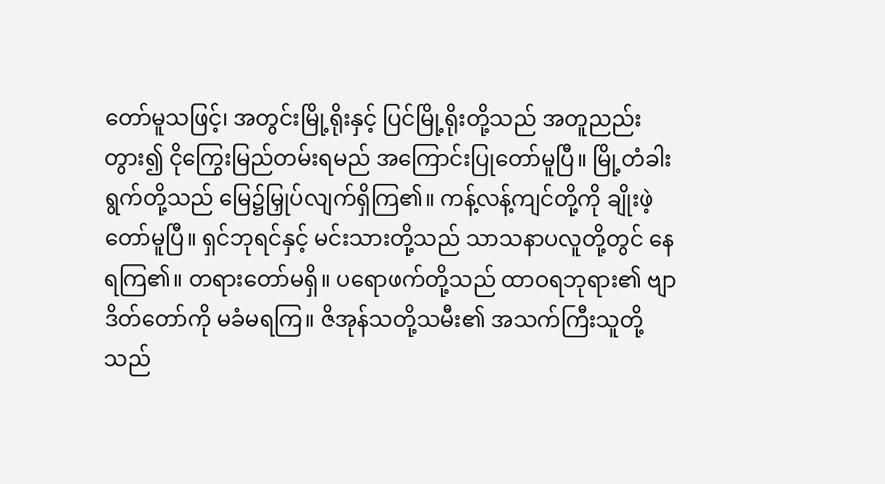တော်မူသဖြင့်၊ အတွင်းမြို့ရိုးနှင့် ပြင်မြို့ရိုးတို့သည် အတူညည်းတွား၍ ငိုကြွေးမြည်တမ်းရမည် အကြောင်းပြုတော်မူပြီ။ မြို့တံခါးရွက်တို့သည် မြေ၌မြှုပ်လျက်ရှိကြ၏။ ကန့်လန့်ကျင်တို့ကို ချိုးဖဲ့တော်မူပြီ။ ရှင်ဘုရင်နှင့် မင်းသားတို့သည် သာသနာပလူတို့တွင် နေရကြ၏။ တရားတော်မရှိ။ ပရောဖက်တို့သည် ထာဝရဘုရား၏ ဗျာဒိတ်တော်ကို မခံမရကြ။ ဇိအုန်သတို့သမီး၏ အသက်ကြီးသူတို့သည်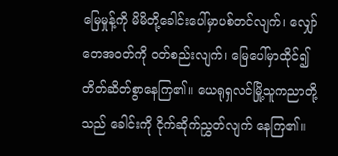မြေမှုန့်ကို မိမိတို့ခေါင်းပေါ်မှာပစ်တင်လျက်၊ လျှော်တေအဝတ်ကို ဝတ်စည်းလျက်၊ မြေပေါ်မှာထိုင်၍ တိတ်ဆိတ်စွာနေကြ၏။ ယေရုရှလင်မြို့သူကညာတို့သည် ခေါင်းကို ငိုက်ဆိုက်ညွှတ်လျက် နေကြ၏။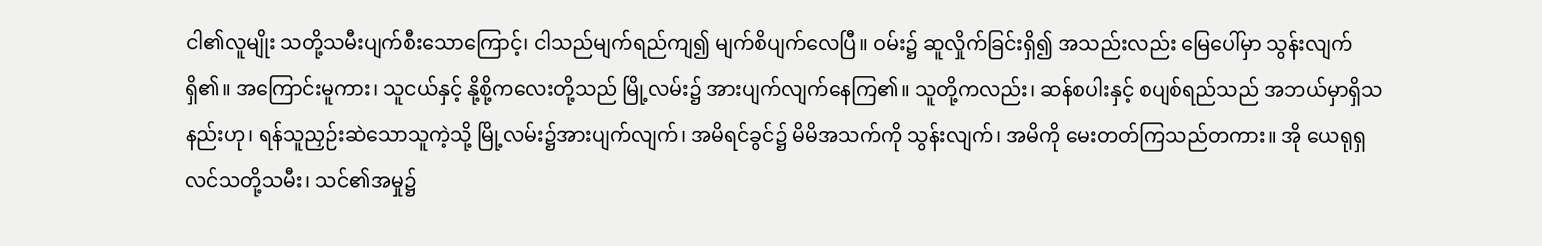ငါ၏လူမျိုး သတို့သမီးပျက်စီးသောကြောင့်၊ ငါသည်မျက်ရည်ကျ၍ မျက်စိပျက်လေပြီ။ ဝမ်း၌ ဆူလှိုက်ခြင်းရှိ၍ အသည်းလည်း မြေပေါ်မှာ သွန်းလျက်ရှိ၏။ အကြောင်းမူကား၊ သူငယ်နှင့် နို့စို့ကလေးတို့သည် မြို့လမ်း၌ အားပျက်လျက်နေကြ၏။ သူတို့ကလည်း၊ ဆန်စပါးနှင့် စပျစ်ရည်သည် အဘယ်မှာရှိသနည်းဟု၊ ရန်သူညှဉ်းဆဲသောသူကဲ့သို့ မြို့လမ်း၌အားပျက်လျက်၊ အမိရင်ခွင်၌ မိမိအသက်ကို သွန်းလျက်၊ အမိကို မေးတတ်ကြသည်တကား။ အို ယေရုရှလင်သတို့သမီး၊ သင်၏အမှု၌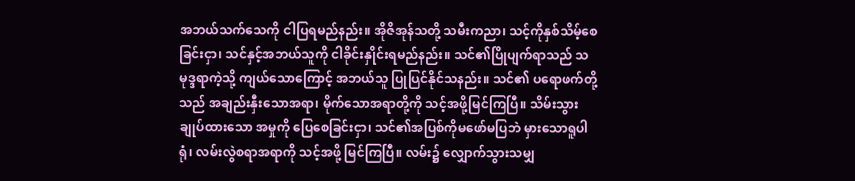အဘယ်သက်သေကို ငါပြရမည်နည်း။ အိုဇိအုန်သတို့ သမီးကညာ၊ သင့်ကိုနှစ်သိမ့်စေခြင်းငှာ၊ သင်နှင့်အဘယ်သူကို ငါခိုင်းနှိုင်းရမည်နည်း။ သင်၏ပြိုပျက်ရာသည် သမုဒ္ဒရာကဲ့သို့ ကျယ်သောကြောင့် အဘယ်သူ ပြုပြင်နိုင်သနည်း။ သင်၏ ပရောဖက်တို့သည် အချည်းနှီးသောအရာ၊ မိုက်သောအရာတို့ကို သင့်အဖို့မြင်ကြပြီ။ သိမ်းသွားချုပ်ထားသော အမှုကို ပြေစေခြင်းငှာ၊ သင်၏အပြစ်ကိုမဖော်မပြဘဲ မှားသောရူပါရုံ၊ လမ်းလွဲစရာအရာကို သင့်အဖို့ မြင်ကြပြီ။ လမ်း၌ လျှောက်သွားသမျှ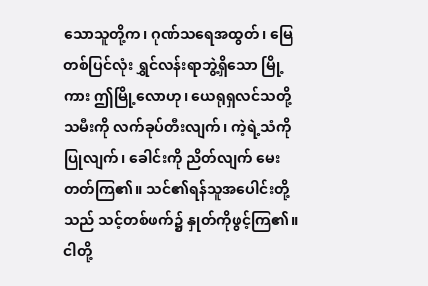သောသူတို့က၊ ဂုဏ်သရေအထွတ်၊ မြေတစ်ပြင်လုံး ရွှင်လန်းရာဘွဲ့ရှိသော မြို့ကား ဤမြို့လောဟု၊ ယေရုရှလင်သတို့သမီးကို လက်ခုပ်တီးလျက်၊ ကဲ့ရဲ့သံကိုပြုလျက်၊ ခေါင်းကို ညိတ်လျက် မေးတတ်ကြ၏။ သင်၏ရန်သူအပေါင်းတို့သည် သင့်တစ်ဖက်၌ နှုတ်ကိုဖွင့်ကြ၏။ ငါတို့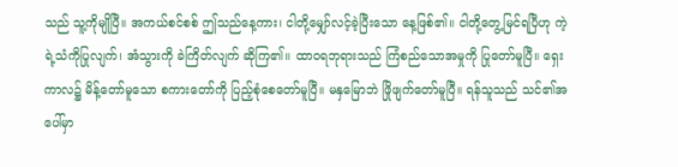သည် သူ့ကိုမျိုပြီ။ အကယ်စင်စစ် ဤသည်နေ့ကား၊ ငါတို့မျှော်လင့်ခဲ့ပြီးသော နေ့ဖြစ်၏။ ငါတို့တွေ့မြင်ရပြီဟု ကဲ့ရဲ့သံကိုပြုလျက်၊ အံသွားကို ခဲကြိတ်လျက် ဆိုကြ၏။ ထာဝရဘုရားသည် ကြံစည်သောအမှုကို ပြုတော်မူပြီ။ ရှေးကာလ၌ မိန့်တော်မူသော စကားတော်ကို ပြည့်စုံစေတော်မူပြီ။ မနှမြောဘဲ ဖြိုဖျက်တော်မူပြီ။ ရန်သူသည် သင်၏အပေါ်မှာ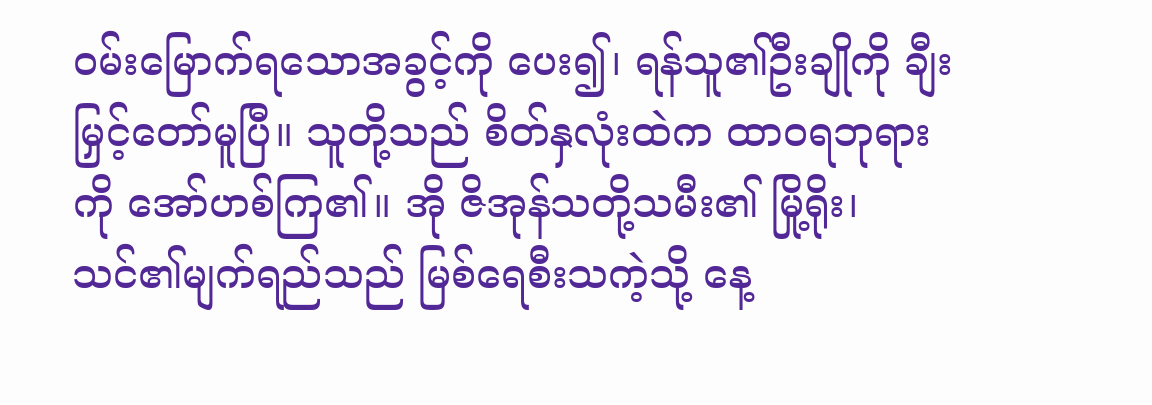ဝမ်းမြောက်ရသောအခွင့်ကို ပေး၍၊ ရန်သူ၏ဦးချိုကို ချီးမြှင့်တော်မူပြီ။ သူတို့သည် စိတ်နှလုံးထဲက ထာဝရဘုရားကို အော်ဟစ်ကြ၏။ အို ဇိအုန်သတို့သမီး၏ မြို့ရိုး၊ သင်၏မျက်ရည်သည် မြစ်ရေစီးသကဲ့သို့ နေ့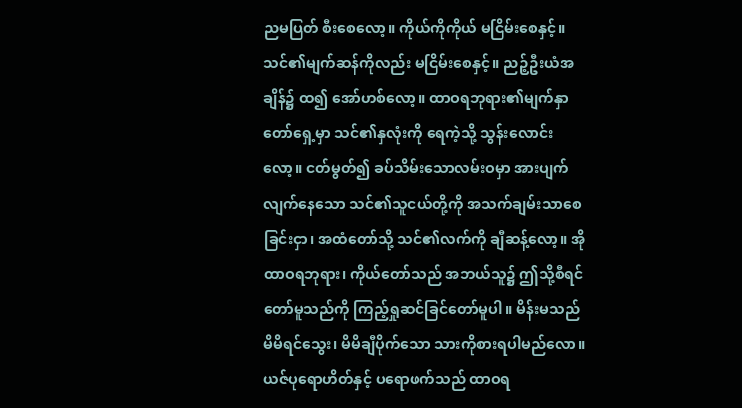ညမပြတ် စီးစေလော့။ ကိုယ်ကိုကိုယ် မငြိမ်းစေနှင့်။ သင်၏မျက်ဆန်ကိုလည်း မငြိမ်းစေနှင့်။ ညဉ့်ဦးယံအချိန်၌ ထ၍ အော်ဟစ်လော့။ ထာဝရဘုရား၏မျက်နှာတော်ရှေ့မှာ သင်၏နှလုံးကို ရေကဲ့သို့ သွန်းလောင်းလော့။ ငတ်မွတ်၍ ခပ်သိမ်းသောလမ်းဝမှာ အားပျက်လျက်နေသော သင်၏သူငယ်တို့ကို အသက်ချမ်းသာစေခြင်းငှာ၊ အထံတော်သို့ သင်၏လက်ကို ချီဆန့်လော့။ အို ထာဝရဘုရား၊ ကိုယ်တော်သည် အဘယ်သူ၌ ဤသို့စီရင်တော်မူသည်ကို ကြည့်ရှုဆင်ခြင်တော်မူပါ။ မိန်းမသည် မိမိရင်သွေး၊ မိမိချီပိုက်သော သားကိုစားရပါမည်လော။ ယဇ်ပုရောဟိတ်နှင့် ပရောဖက်သည် ထာဝရ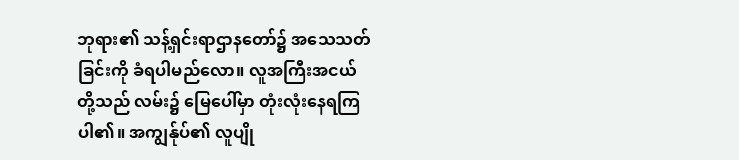ဘုရား၏ သန့်ရှင်းရာဌာနတော်၌ အသေသတ်ခြင်းကို ခံရပါမည်လော။ လူအကြီးအငယ်တို့သည် လမ်း၌ မြေပေါ်မှာ တုံးလုံးနေရကြပါ၏။ အကျွန်ုပ်၏ လူပျို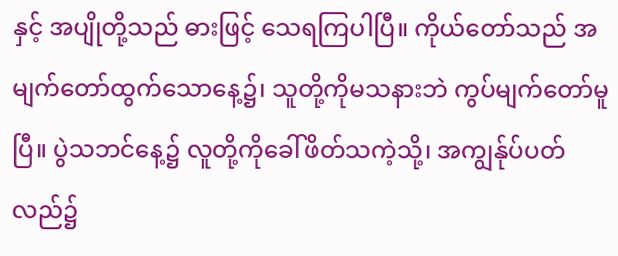နှင့် အပျိုတို့သည် ဓားဖြင့် သေရကြပါပြီ။ ကိုယ်တော်သည် အမျက်တော်ထွက်သောနေ့၌၊ သူတို့ကိုမသနားဘဲ ကွပ်မျက်တော်မူပြီ။ ပွဲသဘင်နေ့၌ လူတို့ကိုခေါ်ဖိတ်သကဲ့သို့၊ အကျွန်ုပ်ပတ်လည်၌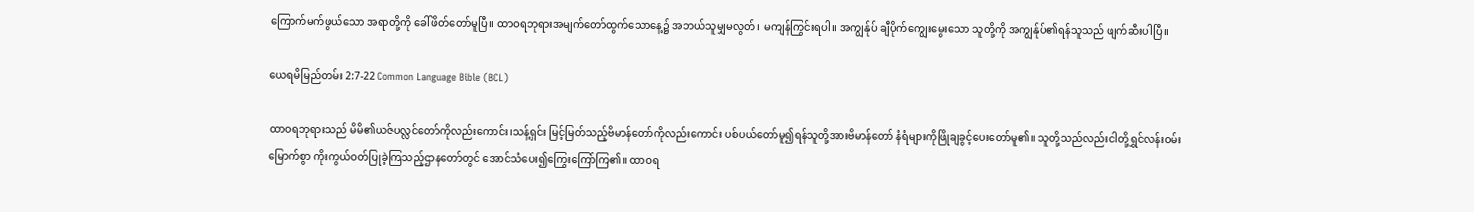ကြောက်မက်ဖွယ်သော အရာတို့ကို ခေါ်ဖိတ်တော်မူပြီ။ ထာဝရဘုရားအမျက်တော်ထွက်သောနေ့၌ အဘယ်သူမျှမလွတ်၊ မကျန်ကြွင်းရပါ။ အကျွန်ုပ် ချီပိုက်ကျွေးမွေးသော သူတို့ကို အကျွန်ုပ်၏ရန်သူသည် ဖျက်ဆီးပါပြီ။

ယေရမိမြည်တမ်း 2:7-22 Common Language Bible (BCL)

ထာဝရဘုရားသည် မိမိ၏ယဇ်ပလ္လင်တော်ကိုလည်းကောင်း၊သန့်ရှင်း မြင့်မြတ်သည့်ဗိမာန်တော်ကိုလည်းကောင်း ပစ်ပယ်တော်မူ၍ရန်သူတို့အားဗိမာန်တော် နံရံများကိုဖြိုချခွင့်ပေးတော်မူ၏။ သူတို့သည်လည်းငါတို့ရွှင်လန်းဝမ်းမြောက်စွာ ကိုးကွယ်ဝတ်ပြုခဲ့ကြသည့်ဌာနတော်တွင် အောင်သံပေး၍ကြွေးကြော်ကြ၏။ ထာဝရ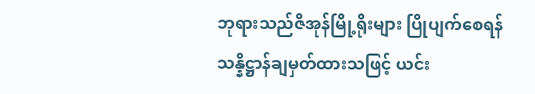ဘုရားသည်ဇိအုန်မြို့ရိုးများ ပြိုပျက်စေရန်သန္နိဋ္ဌာန်ချမှတ်ထားသဖြင့် ယင်း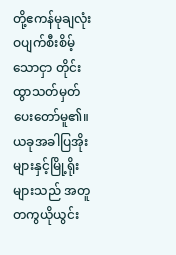တို့ဧကန်မုချလုံးဝပျက်စီးစိမ့်သောငှာ တိုင်းထွာသတ်မှတ်ပေးတော်မူ၏။ ယခုအခါပြအိုးများနှင့်မြို့ရိုးများသည် အတူတကွယိုယွင်း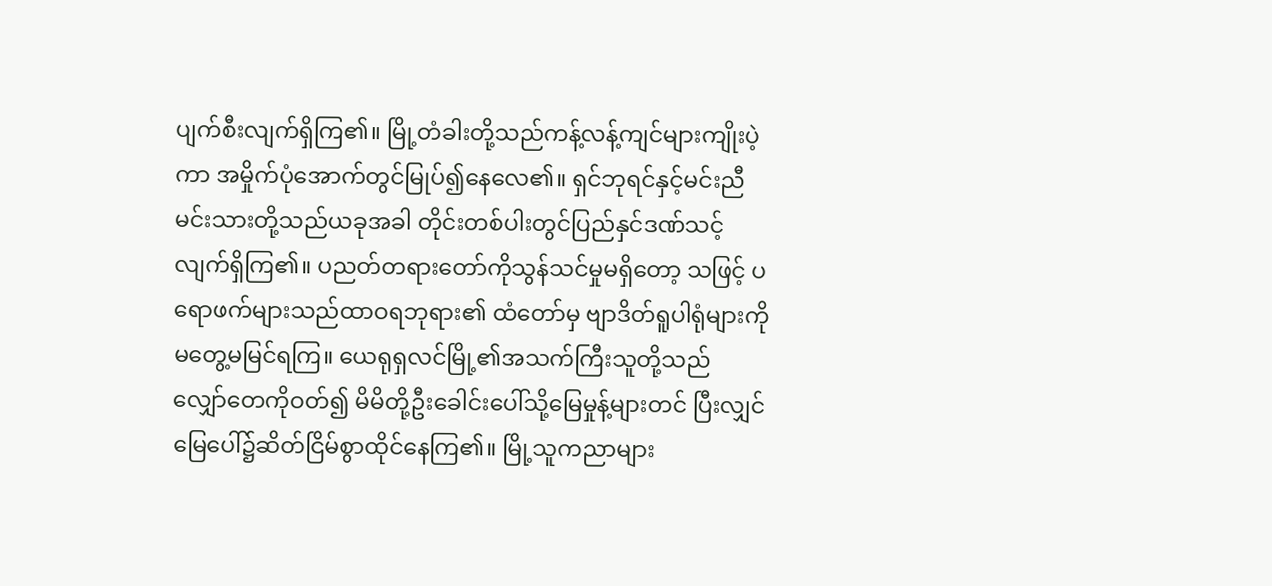ပျက်စီးလျက်ရှိကြ၏။ မြို့တံခါးတို့သည်ကန့်လန့်ကျင်များကျိုးပဲ့ကာ အမှိုက်ပုံအောက်တွင်မြုပ်၍နေလေ၏။ ရှင်ဘုရင်နှင့်မင်းညီမင်းသားတို့သည်ယခုအခါ တိုင်းတစ်ပါးတွင်ပြည်နှင်ဒဏ်သင့်လျက်ရှိကြ၏။ ပညတ်တရားတော်ကိုသွန်သင်မှုမရှိတော့ သဖြင့် ပရောဖက်များသည်ထာဝရဘုရား၏ ထံတော်မှ ဗျာဒိတ်ရူပါရုံများကိုမတွေ့မမြင်ရကြ။ ယေရုရှလင်မြို့၏အသက်ကြီးသူတို့သည် လျှော်တေကိုဝတ်၍ မိမိတို့ဦးခေါင်းပေါ်သို့မြေမှုန့်များတင် ပြီးလျှင် မြေပေါ်၌ဆိတ်ငြိမ်စွာထိုင်နေကြ၏။ မြို့သူကညာများ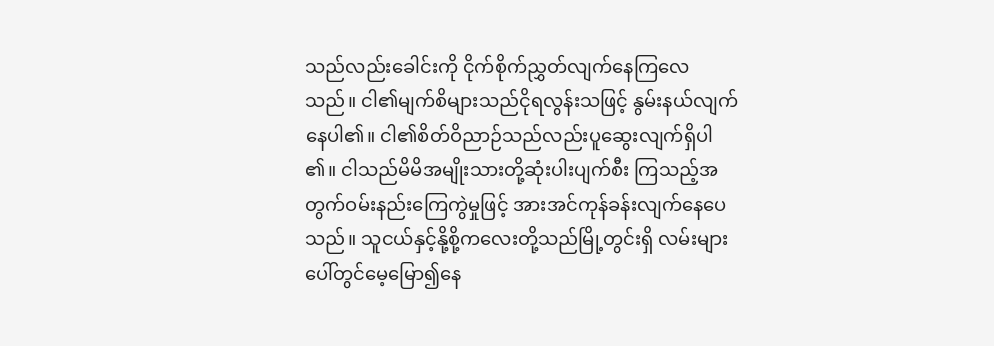သည်လည်းခေါင်းကို ငိုက်စိုက်ညွှတ်လျက်နေကြလေသည်။ ငါ၏မျက်စိများသည်ငိုရလွန်းသဖြင့် နွမ်းနယ်လျက်နေပါ၏။ ငါ၏စိတ်ဝိညာဉ်သည်လည်းပူဆွေးလျက်ရှိပါ၏။ ငါသည်မိမိအမျိုးသားတို့ဆုံးပါးပျက်စီး ကြသည့်အတွက်ဝမ်းနည်းကြေကွဲမှုဖြင့် အားအင်ကုန်ခန်းလျက်နေပေသည်။ သူငယ်နှင့်နို့စို့ကလေးတို့သည်မြို့တွင်းရှိ လမ်းများပေါ်တွင်မေ့မြော၍နေ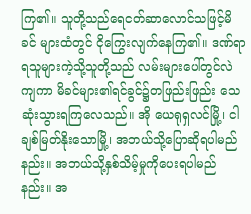ကြ၏။ သူတို့သည်ရေငတ်ဆာလောင်သဖြင့်မိခင် များထံတွင် ငိုကြွေးလျက်နေကြ၏။ ဒဏ်ရာရသူများကဲ့သို့သူတို့သည် လမ်းများပေါ်တွင်လဲကျကာ မိခင်များ၏ရင်ခွင်၌တဖြည်းဖြည်း သေဆုံးသွားရကြလေသည်။ အို ယေရုရှလင်မြို့၊ ငါချစ်မြတ်နိုးသောမြို့၊ အဘယ်သို့ပြောဆိုရပါမည်နည်း။ အဘယ်သို့နှစ်သိမ့်မှုကိုပေးရပါမည်နည်း။ အ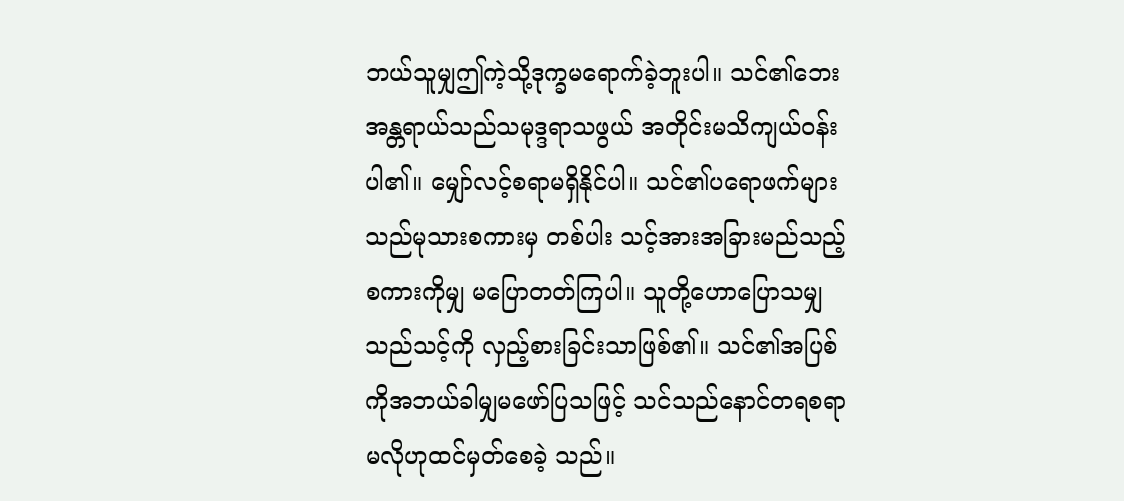ဘယ်သူမျှဤကဲ့သို့ဒုက္ခမရောက်ခဲ့ဘူးပါ။ သင်၏ဘေးအန္တရာယ်သည်သမုဒ္ဒရာသဖွယ် အတိုင်းမသိကျယ်ဝန်းပါ၏။ မျှော်လင့်စရာမရှိနိုင်ပါ။ သင်၏ပရောဖက်များသည်မုသားစကားမှ တစ်ပါး သင့်အားအခြားမည်သည့်စကားကိုမျှ မပြောတတ်ကြပါ။ သူတို့ဟောပြောသမျှသည်သင့်ကို လှည့်စားခြင်းသာဖြစ်၏။ သင်၏အပြစ်ကိုအဘယ်ခါမျှမဖော်ပြသဖြင့် သင်သည်နောင်တရစရာမလိုဟုထင်မှတ်စေခဲ့ သည်။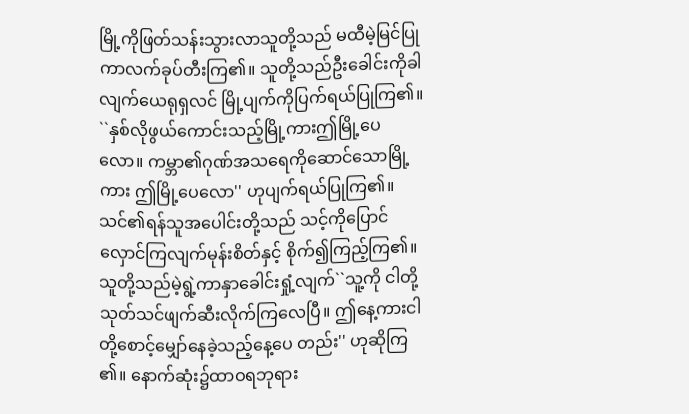မြို့ကိုဖြတ်သန်းသွားလာသူတို့သည် မထီမဲ့မြင်ပြုကာလက်ခုပ်တီးကြ၏။ သူတို့သည်ဦးခေါင်းကိုခါလျက်ယေရုရှလင် မြို့ပျက်ကိုပြက်ရယ်ပြုကြ၏။ ``နှစ်လိုဖွယ်ကောင်းသည့်မြို့ကားဤမြို့ပေလော။ ကမ္ဘာ၏ဂုဏ်အသရေကိုဆောင်သောမြို့ကား ဤမြို့ပေလော'' ဟုပျက်ရယ်ပြုကြ၏။ သင်၏ရန်သူအပေါင်းတို့သည် သင့်ကိုပြောင်လှောင်ကြလျက်မုန်းစိတ်နှင့် စိုက်၍ကြည့်ကြ၏။ သူတို့သည်မဲ့ရွဲ့ကာနှာခေါင်းရှုံ့လျက်``သူ့ကို ငါတို့သုတ်သင်ဖျက်ဆီးလိုက်ကြလေပြီ။ ဤနေ့ကားငါတို့စောင့်မျှော်နေခဲ့သည့်နေ့ပေ တည်း'' ဟုဆိုကြ၏။ နောက်ဆုံး၌ထာဝရဘုရား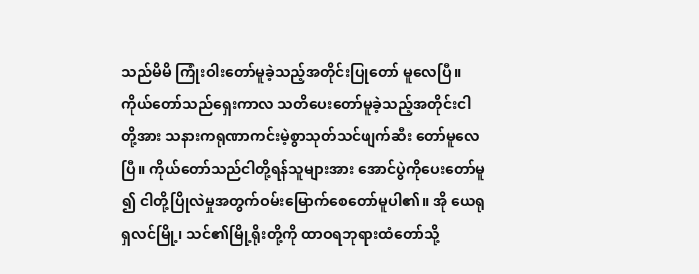သည်မိမိ ကြုံးဝါးတော်မူခဲ့သည့်အတိုင်းပြုတော် မူလေပြီ။ ကိုယ်တော်သည်ရှေးကာလ သတိပေးတော်မူခဲ့သည့်အတိုင်းငါတို့အား သနားကရုဏာကင်းမဲ့စွာသုတ်သင်ဖျက်ဆီး တော်မူလေပြီ။ ကိုယ်တော်သည်ငါတို့ရန်သူများအား အောင်ပွဲကိုပေးတော်မူ၍ ငါတို့ပြိုလဲမှုအတွက်ဝမ်းမြောက်စေတော်မူပါ၏။ အို ယေရုရှလင်မြို့၊ သင်၏မြို့ရိုးတို့ကို ထာဝရဘုရားထံတော်သို့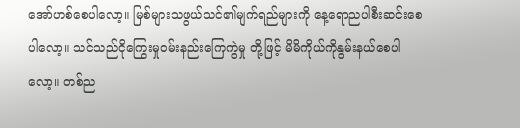အော်ဟစ်စေပါလော့။ မြစ်များသဖွယ်သင်၏မျက်ရည်များကို နေ့ရောညပါစီးဆင်းစေပါလော့။ သင်သည်ငိုကြွေးမှုဝမ်းနည်းကြေကွဲမှု တို့ဖြင့် မိမိကိုယ်ကိုနွမ်းနယ်စေပါလော့။ တစ်ည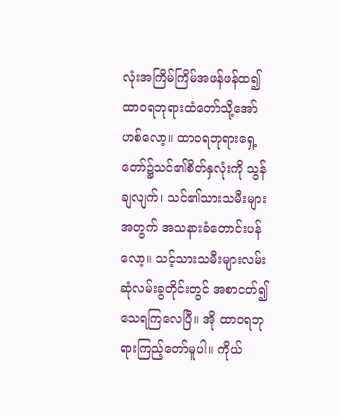လုံးအကြိမ်ကြိမ်အဖန်ဖန်ထ၍ ထာဝရဘုရားထံတော်သို့အော်ဟစ်လော့။ ထာဝရဘုရားရှေ့တော်၌သင်၏စိတ်နှလုံးကို သွန်ချလျက်၊ သင်၏သားသမီးများအတွက် အသနားခံတောင်းပန်လော့။ သင့်သားသမီးများလမ်းဆုံလမ်းခွတိုင်းတွင် အစာငတ်၍သေရကြလေပြီ။ အို ထာဝရဘုရားကြည့်တော်မူပါ။ ကိုယ်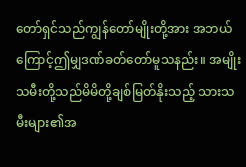တော်ရှင်သည်ကျွန်တော်မျိုးတို့အား အဘယ်ကြောင့်ဤမျှဒဏ်ခတ်တော်မူသနည်း။ အမျိုးသမီးတို့သည်မိမိတို့ချစ်မြတ်နိုးသည့် သားသမီးများ၏အ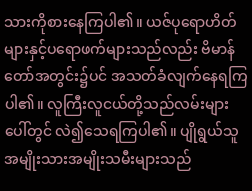သားကိုစားနေကြပါ၏။ ယဇ်ပုရောဟိတ်များနှင့်ပရောဖက်များသည်လည်း ဗိမာန်တော်အတွင်း၌ပင် အသတ်ခံလျက်နေရကြပါ၏။ လူကြီးလူငယ်တို့သည်လမ်းများပေါ်တွင် လဲ၍သေရကြပါ၏။ ပျိုရွယ်သူအမျိုးသားအမျိုးသမီးများသည်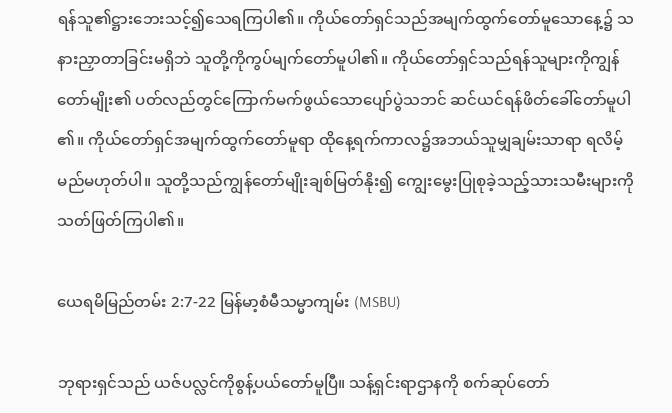ရန်သူ၏ဋ္ဌားဘေးသင့်၍သေရကြပါ၏။ ကိုယ်တော်ရှင်သည်အမျက်ထွက်တော်မူသောနေ့၌ သနားညှာတာခြင်းမရှိဘဲ သူတို့ကိုကွပ်မျက်တော်မူပါ၏။ ကိုယ်တော်ရှင်သည်ရန်သူများကိုကျွန်တော်မျိုး၏ ပတ်လည်တွင်ကြောက်မက်ဖွယ်သောပျော်ပွဲသဘင် ဆင်ယင်ရန်ဖိတ်ခေါ်တော်မူပါ၏။ ကိုယ်တော်ရှင်အမျက်ထွက်တော်မူရာ ထိုနေ့ရက်ကာလ၌အဘယ်သူမျှချမ်းသာရာ ရလိမ့်မည်မဟုတ်ပါ။ သူတို့သည်ကျွန်တော်မျိုးချစ်မြတ်နိုး၍ ကျွေးမွေးပြုစုခဲ့သည့်သားသမီးများကို သတ်ဖြတ်ကြပါ၏။

ယေရမိမြည်တမ်း 2:7-22 မြန်မာ့စံမီသမ္မာကျမ်း (MSBU)

ဘုရားရှင်သည် ယဇ်ပလ္လင်ကိုစွန့်ပယ်တော်မူပြီ။ သန့်ရှင်းရာဌာနကို စက်ဆုပ်တော်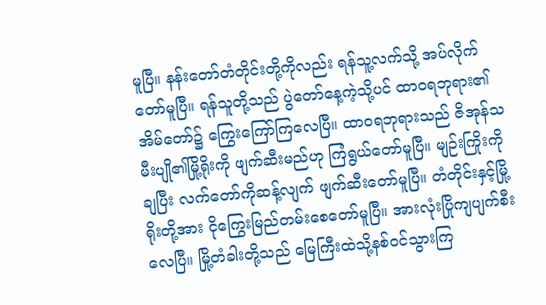မူပြီ။ နန်းတော်တံတိုင်းတို့ကိုလည်း ရန်သူ့လက်သို့ အပ်လိုက်တော်မူပြီ။ ရန်သူတို့သည် ပွဲတော်နေ့ကဲ့သို့ပင် ထာဝရဘုရား၏အိမ်တော်၌ ကြွေးကြော်ကြလေပြီ။ ထာဝရဘုရားသည် ဇိအုန်သမီးပျို၏မြို့ရိုးကို ဖျက်ဆီးမည်ဟု ကြံရွယ်တော်မူပြီ။ မျဉ်းကြိုးကိုချပြီး လက်တော်ကိုဆန့်လျက် ဖျက်ဆီးတော်မူပြီ။ တံတိုင်းနှင့်မြို့ရိုးတို့အား ငိုကြွေးမြည်တမ်းစေတော်မူပြီ။ အားလုံးပြိုကျပျက်စီးလေပြီ။ မြို့တံခါးတို့သည် မြေကြီးထဲသို့နစ်ဝင်သွားကြ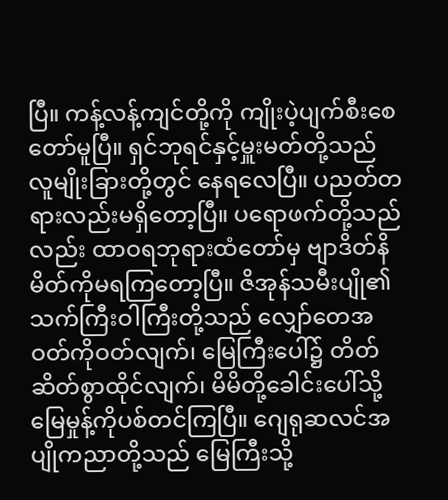ပြီ။ ကန့်လန့်ကျင်တို့ကို ကျိုးပဲ့ပျက်စီးစေတော်မူပြီ။ ရှင်ဘုရင်နှင့်မှူးမတ်တို့သည် လူမျိုးခြားတို့တွင် နေရလေပြီ။ ပညတ်တရားလည်းမရှိတော့ပြီ။ ပရောဖက်တို့သည်လည်း ထာဝရဘုရားထံတော်မှ ဗျာဒိတ်နိမိတ်ကိုမရကြတော့ပြီ။ ဇိအုန်သမီးပျို၏သက်ကြီးဝါကြီးတို့သည် လျှော်တေအဝတ်ကိုဝတ်လျက်၊ မြေကြီးပေါ်၌ တိတ်ဆိတ်စွာထိုင်လျက်၊ မိမိတို့ခေါင်းပေါ်သို့ မြေမှုန့်ကိုပစ်တင်ကြပြီ။ ဂျေရုဆလင်အပျိုကညာတို့သည် မြေကြီးသို့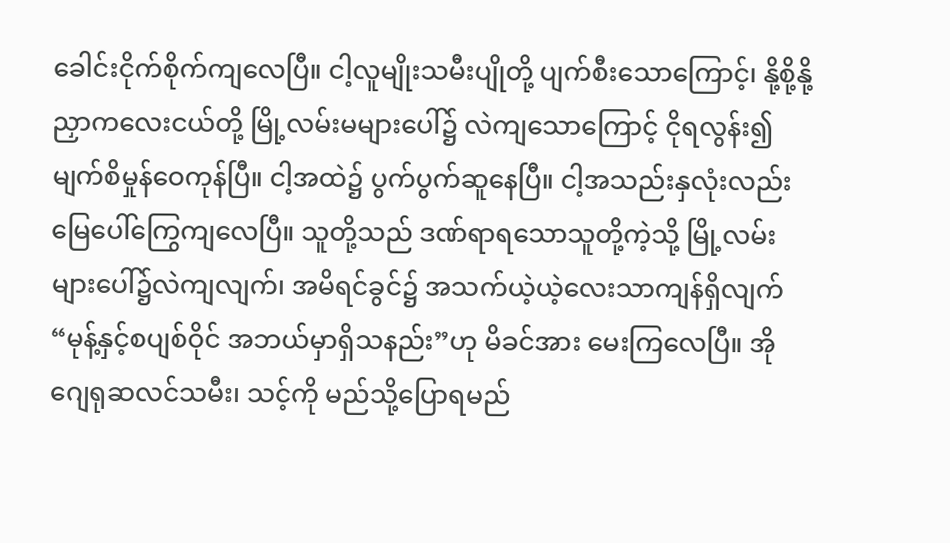ခေါင်းငိုက်စိုက်ကျလေပြီ။ ငါ့လူမျိုးသမီးပျိုတို့ ပျက်စီးသောကြောင့်၊ နို့စို့နို့ညှာကလေးငယ်တို့ မြို့လမ်းမများပေါ်၌ လဲကျသောကြောင့် ငိုရလွန်း၍ မျက်စိမှုန်ဝေကုန်ပြီ။ ငါ့အထဲ၌ ပွက်ပွက်ဆူနေပြီ။ ငါ့အသည်းနှလုံးလည်း မြေပေါ်ကြွေကျလေပြီ။ သူတို့သည် ဒဏ်ရာရသောသူတို့ကဲ့သို့ မြို့လမ်းများပေါ်၌လဲကျလျက်၊ အမိရင်ခွင်၌ အသက်ယဲ့ယဲ့လေးသာကျန်ရှိလျက် “မုန့်နှင့်စပျစ်ဝိုင် အဘယ်မှာရှိသနည်း”ဟု မိခင်အား မေးကြလေပြီ။ အို ဂျေရုဆလင်သမီး၊ သင့်ကို မည်သို့ပြောရမည်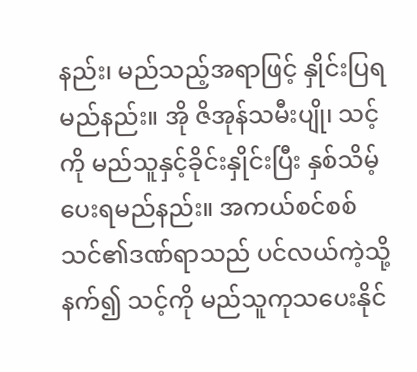နည်း၊ မည်သည့်အရာဖြင့် နှိုင်းပြရမည်နည်း။ အို ဇိအုန်သမီးပျို၊ သင့်ကို မည်သူနှင့်ခိုင်းနှိုင်းပြီး နှစ်သိမ့်ပေးရမည်နည်း။ အကယ်စင်စစ် သင်၏ဒဏ်ရာသည် ပင်လယ်ကဲ့သို့နက်၍ သင့်ကို မည်သူကုသပေးနိုင်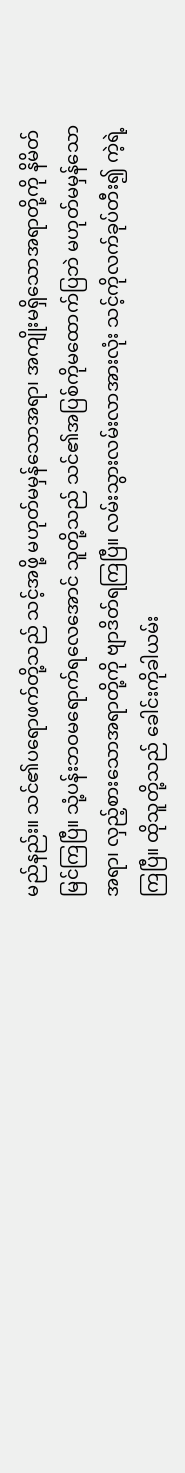မည်နည်း။ သင်၏ပရောဖက်တို့သည် သင့်အဖို့ မဟုတ်မမှန်သောအရာ၊ အကျိုးမရှိသောအရာတို့ကို နိမိတ်မြင်ကြပြီ။ သုံ့ပန်းဘဝမရောက်ရလေအောင် သူတို့သည် သင်၏အပြစ်ကိုမထောက်ပြဘဲ မဟုတ်မမှန်သောအရာ၊ လှည့်စားသောအရာတို့ကို ဗျာဒိတ်ရကြပြီ။ လမ်းသွားလမ်းလာအားလုံး သင့်ကိုလက်ခုပ်တီး၍ ကဲ့ရဲ့ကြပြီ။ ထိုသူတို့သည် ခေါင်းကိုခါယမ်း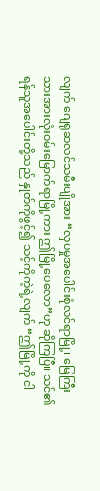လျက် ဂျေရုဆလင်သမီးပျိုအား “လှပမှုအပေါင်းစုံလင်ရာမြို့၊ မြေကြီးသားအားလုံးဝမ်းမြောက်ရာမြို့ကား ဤမြို့ပေလော”ဟု ဆိုကြပြီ။ သင်၏ရန်သူအပေါင်းတို့သည် နှုတ်ကိုဖွင့်၍ သင့်ကိုကဲ့ရဲ့လျက် “ဤမြို့ကို ငါ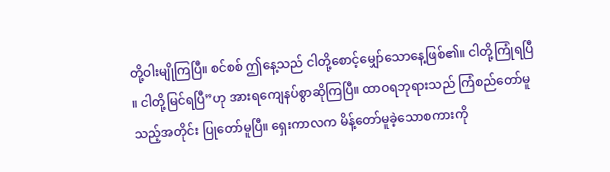တို့ဝါးမျိုကြပြီ။ စင်စစ် ဤနေ့သည် ငါတို့စောင့်မျှော်သောနေ့ဖြစ်၏။ ငါတို့ကြုံရပြီ။ ငါတို့မြင်ရပြီ”ဟု အားရကျေနပ်စွာဆိုကြပြီ။ ထာဝရဘုရားသည် ကြံစည်တော်မူသည့်အတိုင်း ပြုတော်မူပြီ။ ရှေးကာလက မိန့်တော်မူခဲ့သောစကားကို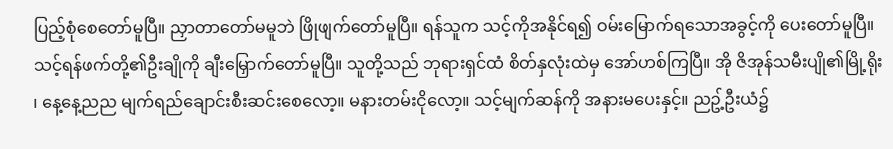ပြည့်စုံစေတော်မူပြီ။ ညှာတာတော်မမူဘဲ ဖြိုဖျက်တော်မူပြီ။ ရန်သူက သင့်ကိုအနိုင်ရ၍ ဝမ်းမြောက်ရသောအခွင့်ကို ပေးတော်မူပြီ။ သင့်ရန်ဖက်တို့၏ဦးချိုကို ချီးမြှောက်တော်မူပြီ။ သူတို့သည် ဘုရားရှင်ထံ စိတ်နှလုံးထဲမှ အော်ဟစ်ကြပြီ။ အို ဇိအုန်သမီးပျို၏မြို့ရိုး၊ နေ့နေ့ညည မျက်ရည်ချောင်းစီးဆင်းစေလော့။ မနားတမ်းငိုလော့။ သင့်မျက်ဆန်ကို အနားမပေးနှင့်။ ညဥ့်ဦးယံ၌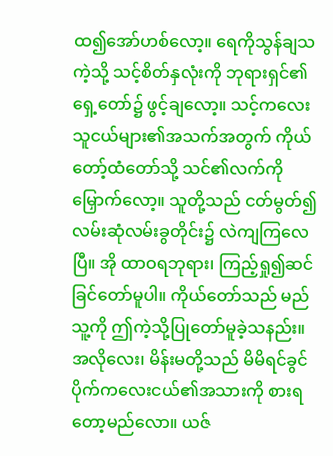ထ၍အော်ဟစ်လော့။ ရေကိုသွန်ချသကဲ့သို့ သင့်စိတ်နှလုံးကို ဘုရားရှင်၏ရှေ့တော်၌ ဖွင့်ချလော့။ သင့်ကလေးသူငယ်များ၏အသက်အတွက် ကိုယ်တော့်ထံတော်သို့ သင်၏လက်ကို မြှောက်လော့။ သူတို့သည် ငတ်မွတ်၍ လမ်းဆုံလမ်းခွတိုင်း၌ လဲကျကြလေပြီ။ အို ထာဝရဘုရား၊ ကြည့်ရှု၍ဆင်ခြင်တော်မူပါ။ ကိုယ်တော်သည် မည်သူ့ကို ဤကဲ့သို့ပြုတော်မူခဲ့သနည်း။ အလိုလေး၊ မိန်းမတို့သည် မိမိရင်ခွင်ပိုက်ကလေးငယ်၏အသားကို စားရတော့မည်လော။ ယဇ်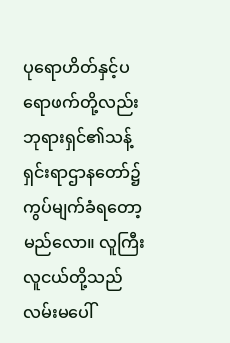ပုရောဟိတ်နှင့်ပရောဖက်တို့လည်း ဘုရားရှင်၏သန့်ရှင်းရာဌာနတော်၌ ကွပ်မျက်ခံရတော့မည်လော။ လူကြီးလူငယ်တို့သည် လမ်းမပေါ်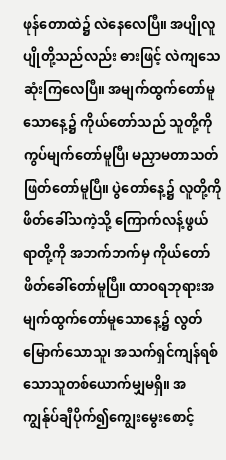ဖုန်တောထဲ၌ လဲနေလေပြီ။ အပျိုလူပျိုတို့သည်လည်း ဓားဖြင့် လဲကျသေဆုံးကြလေပြီ။ အမျက်ထွက်တော်မူသောနေ့၌ ကိုယ်တော်သည် သူတို့ကိုကွပ်မျက်တော်မူပြီ၊ မညှာမတာသတ်ဖြတ်တော်မူပြီ။ ပွဲတော်နေ့၌ လူတို့ကိုဖိတ်ခေါ်သကဲ့သို့ ကြောက်လန့်ဖွယ်ရာတို့ကို အဘက်ဘက်မှ ကိုယ်တော်ဖိတ်ခေါ်တော်မူပြီ။ ထာဝရဘုရားအမျက်ထွက်တော်မူသောနေ့၌ လွတ်မြောက်သောသူ၊ အသက်ရှင်ကျန်ရစ်သောသူတစ်ယောက်မျှမရှိ။ အကျွန်ုပ်ချီပိုက်၍ကျွေးမွေးစောင့်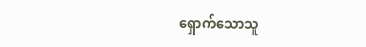ရှောက်သောသူ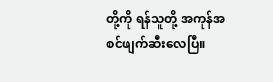တို့ကို ရန်သူတို့ အကုန်အစင်ဖျက်ဆီးလေပြီ။